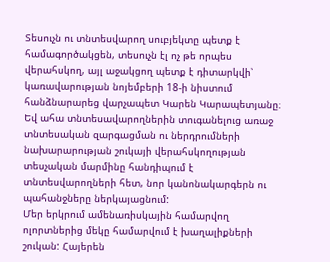Տեսուչն ու տնտեսվարող սուբյեկտը պետք է համագործակցեն, տեսուչն էլ ոչ թե որպես վերահսկող, այլ աջակցող պետք է դիտարկվի՝ կառավարության նոյեմբերի 18-ի նիստում հանձնարարեց վարչապետ Կարեն Կարապետյանը։ Եվ ահա տնտեսավարողներին տուգանելուց առաջ տնտեսական զարգացման ու ներդրումների նախարարության շուկայի վերահսկողության տեսչական մարմինը հանդիպում է տնտեսվարողների հետ, նոր կանոնակարգերն ու պահանջները ներկայացնում:
Մեր երկրում ամենառիսկային համարվող ոլորտներից մեկը համարվում է խաղալիքների շուկան: Հայերեն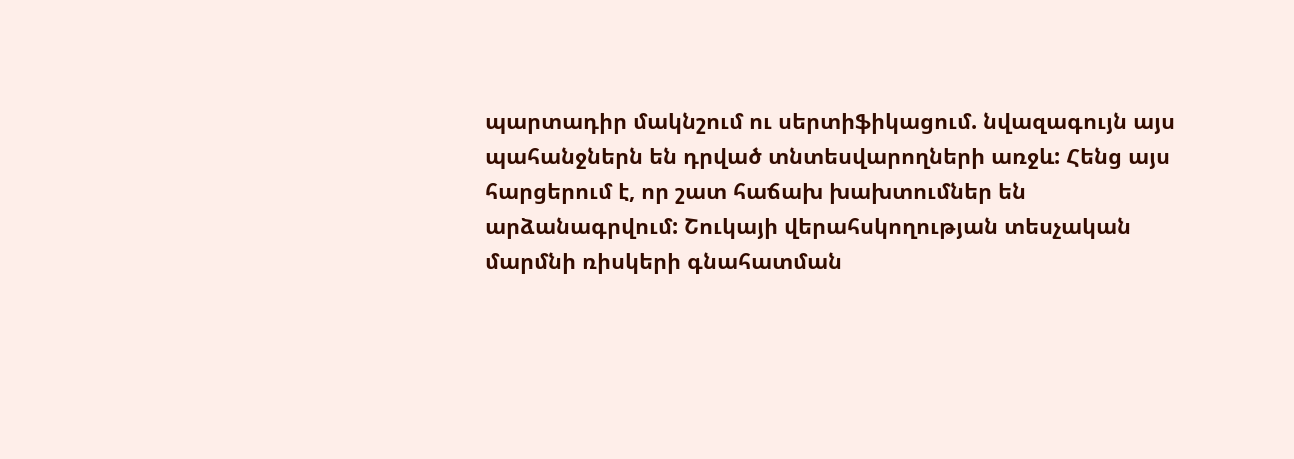պարտադիր մակնշում ու սերտիֆիկացում. նվազագույն այս պահանջներն են դրված տնտեսվարողների առջև: Հենց այս հարցերում է, որ շատ հաճախ խախտումներ են արձանագրվում: Շուկայի վերահսկողության տեսչական մարմնի ռիսկերի գնահատման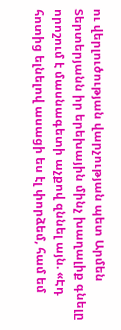ու վերլուծության վարչության պետ Արմեն Տերտերյանն իր երեխային մինչ խաղալիք գնելը որոշում է մասնագետի աչքով զննել այն. «Էդ հոտից ելնելով ասացի ես էլ փորձեմ, համ եմ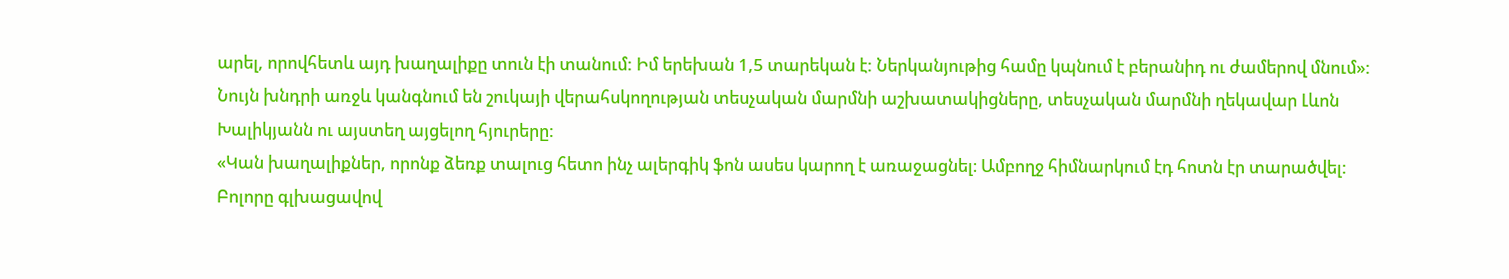արել, որովհետև այդ խաղալիքը տուն էի տանում: Իմ երեխան 1,5 տարեկան է: Ներկանյութից համը կպնում է բերանիդ ու ժամերով մնում»:
Նույն խնդրի առջև կանգնում են շուկայի վերահսկողության տեսչական մարմնի աշխատակիցները, տեսչական մարմնի ղեկավար Լևոն Խալիկյանն ու այստեղ այցելող հյուրերը:
«Կան խաղալիքներ, որոնք ձեռք տալուց հետո ինչ ալերգիկ ֆոն ասես կարող է առաջացնել։ Ամբողջ հիմնարկում էդ հոտն էր տարածվել: Բոլորը գլխացավով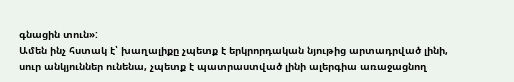գնացին տուն»:
Ամեն ինչ հստակ է՝ խաղալիքը չպետք է երկրորդական նյութից արտադրված լինի, սուր անկյուններ ունենա, չպետք է պատրաստված լինի ալերգիա առաջացնող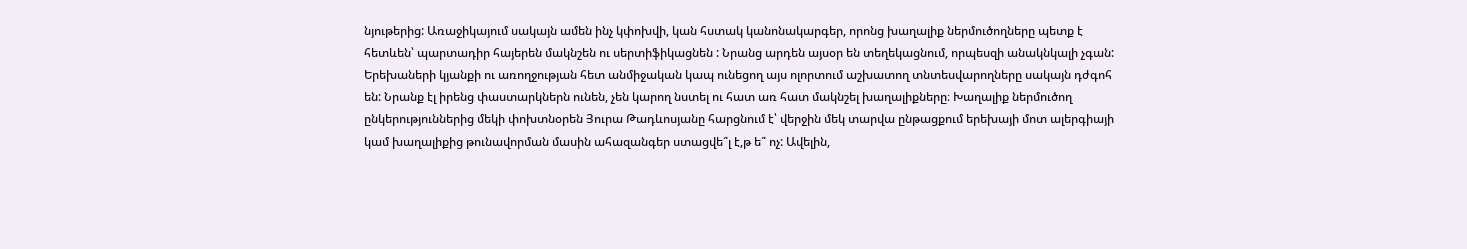նյութերից: Առաջիկայում սակայն ամեն ինչ կփոխվի, կան հստակ կանոնակարգեր, որոնց խաղալիք ներմուծողները պետք է հետևեն՝ պարտադիր հայերեն մակնշեն ու սերտիֆիկացնեն : Նրանց արդեն այսօր են տեղեկացնում, որպեսզի անակնկալի չգան: Երեխաների կյանքի ու առողջության հետ անմիջական կապ ունեցող այս ոլորտում աշխատող տնտեսվարողները սակայն դժգոհ են: Նրանք էլ իրենց փաստարկներն ունեն, չեն կարող նստել ու հատ առ հատ մակնշել խաղալիքները։ Խաղալիք ներմուծող ընկերություններից մեկի փոխտնօրեն Յուրա Թադևոսյանը հարցնում է՝ վերջին մեկ տարվա ընթացքում երեխայի մոտ ալերգիայի կամ խաղալիքից թունավորման մասին ահազանգեր ստացվե՞լ է,թ ե՞ ոչ: Ավելին,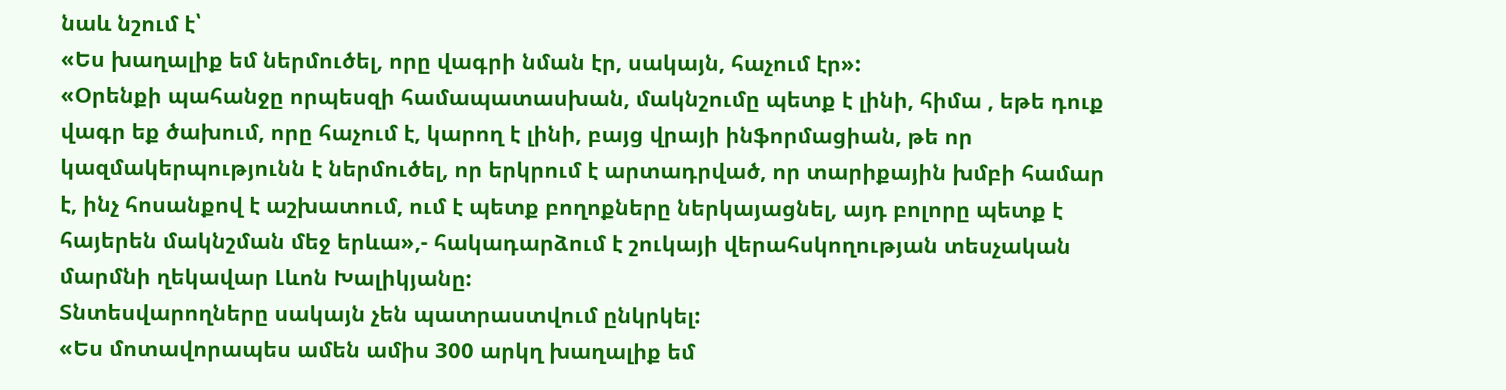նաև նշում է՝
«Ես խաղալիք եմ ներմուծել, որը վագրի նման էր, սակայն, հաչում էր»:
«Օրենքի պահանջը որպեսզի համապատասխան, մակնշումը պետք է լինի, հիմա , եթե դուք վագր եք ծախում, որը հաչում է, կարող է լինի, բայց վրայի ինֆորմացիան, թե որ կազմակերպությունն է ներմուծել, որ երկրում է արտադրված, որ տարիքային խմբի համար է, ինչ հոսանքով է աշխատում, ում է պետք բողոքները ներկայացնել, այդ բոլորը պետք է հայերեն մակնշման մեջ երևա»,- հակադարձում է շուկայի վերահսկողության տեսչական մարմնի ղեկավար Լևոն Խալիկյանը:
Տնտեսվարողները սակայն չեն պատրաստվում ընկրկել:
«Ես մոտավորապես ամեն ամիս 300 արկղ խաղալիք եմ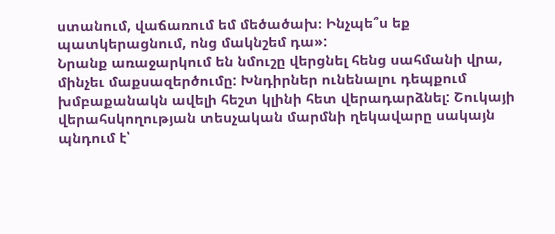ստանում, վաճառում եմ մեծածախ։ Ինչպե՞ս եք պատկերացնում, ոնց մակնշեմ դա»:
Նրանք առաջարկում են նմուշը վերցնել հենց սահմանի վրա, մինչեւ մաքսազերծումը: Խնդիրներ ունենալու դեպքում խմբաքանակն ավելի հեշտ կլինի հետ վերադարձնել: Շուկայի վերահսկողության տեսչական մարմնի ղեկավարը սակայն պնդում է՝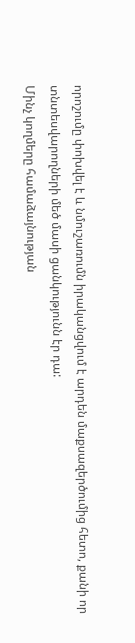որոշումը փոխվել է և նմուշառումն իրականցվում է արդեն մաքսազերծումից հետո, քանի որ տնտեսվարողների մեծ մասի ցանկությունն էր դա:
Մինչ կողմերը համաձայնության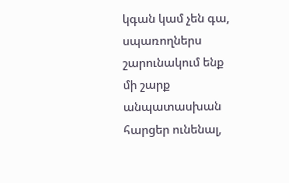կգան կամ չեն գա, սպառողներս շարունակում ենք մի շարք անպատասխան հարցեր ունենալ,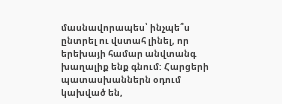մասնավորապես՝ ինչպե՞ս ընտրել ու վստահ լինել, որ երեխայի համար անվտանգ խաղալիք ենք գնում: Հարցերի պատասխաններն օդում կախված են,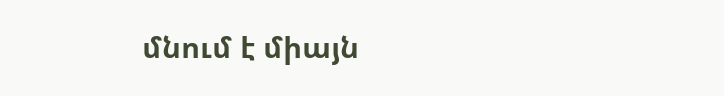մնում է միայն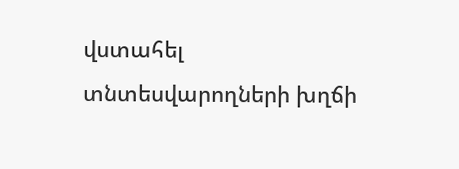վստահել տնտեսվարողների խղճի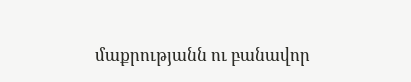մաքրությանն ու բանավոր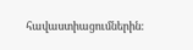հավաստիացումներին: